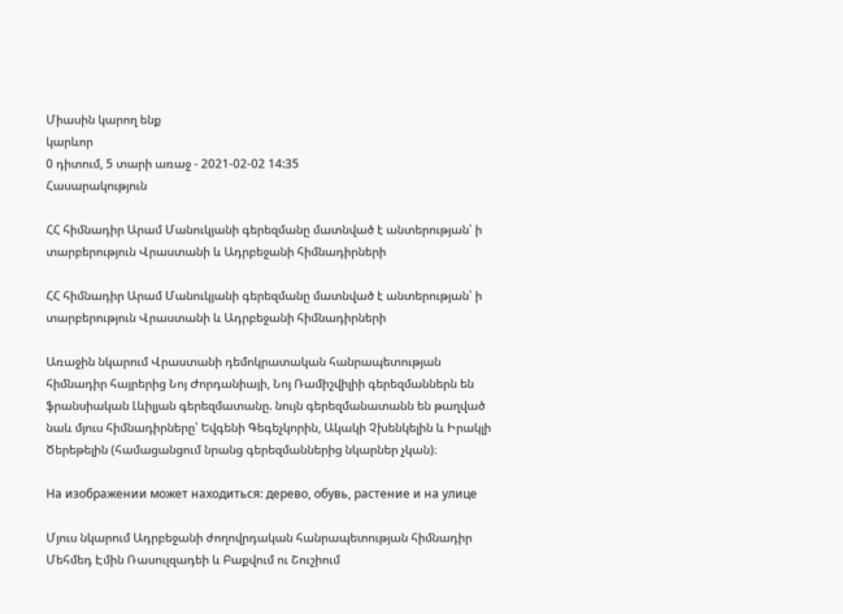Միասին կարող ենք
կարևոր
0 դիտում, 5 տարի առաջ - 2021-02-02 14:35
Հասարակություն

ՀՀ հիմնադիր Արամ Մանուկյանի գերեզմանը մատնված է անտերության՝ ի տարբերություն Վրաստանի և Ադրբեջանի հիմնադիրների

ՀՀ հիմնադիր Արամ Մանուկյանի գերեզմանը մատնված է անտերության՝ ի տարբերություն Վրաստանի և Ադրբեջանի հիմնադիրների

Առաջին նկարում Վրաստանի դեմոկրատական հանրապետության հիմնադիր հայրերից Նոյ Ժորդանիայի, Նոյ Ռամիշվիլիի գերեզմաններն են ֆրանսիական Լևիլյան գերեզմատանը. նույն գերեզմանատանն են թաղված նաև մյուս հիմնադիրները՝ Եվգենի Գեգեչկորին, Ակակի Չխենկելին և Իրակլի Ծերեթելին (համացանցում նրանց գերեզմաններից նկարներ չկան)։

На изображении может находиться: дерево, обувь, растение и на улице

Մյուս նկարում Ադրբեջանի ժողովրդական հանրապետության հիմնադիր Մեհմեդ Էմին Ռասուլզադեի և Բաքվում ու Շուշիում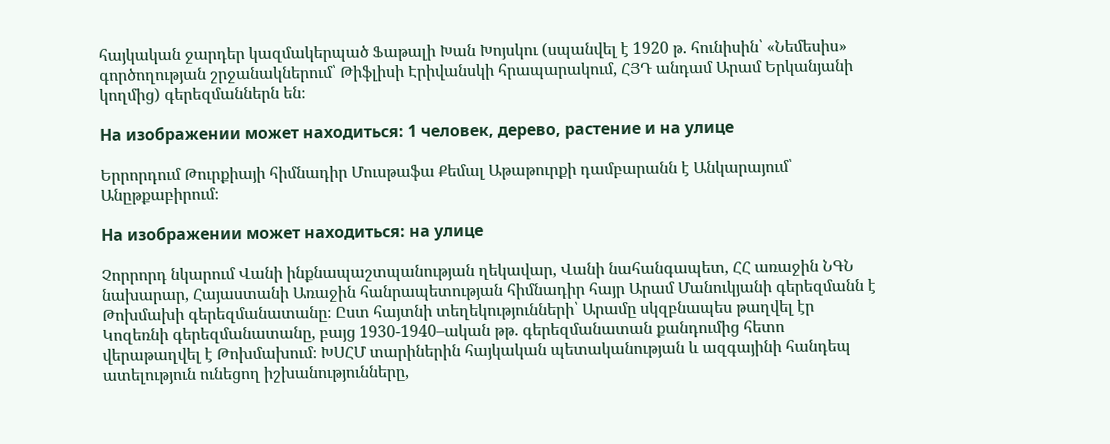հայկական ջարդեր կազմակերպած Ֆաթալի Խան Խոյսկու (սպանվել է 1920 թ. հունիսին՝ «Նեմեսիս» գործողության շրջանակներում՝ Թիֆլիսի Էրիվանսկի հրապարակում, ՀՅԴ անդամ Արամ Երկանյանի կողմից) գերեզմաններն են։

На изображении может находиться: 1 человек, дерево, растение и на улице

Երրորդում Թուրքիայի հիմնադիր Մուսթաֆա Քեմալ Աթաթուրքի դամբարանն է Անկարայում՝ Անըթքաբիրում։

На изображении может находиться: на улице

Չորրորդ նկարում Վանի ինքնապաշտպանության ղեկավար, Վանի նահանգապետ, ՀՀ առաջին ՆԳՆ նախարար, Հայաստանի Առաջին հանրապետության հիմնադիր հայր Արամ Մանուկյանի գերեզմանն է Թոխմախի գերեզմանատանը։ Ըստ հայտնի տեղեկությունների՝ Արամը սկզբնապես թաղվել էր Կոզեռնի գերեզմանատանը, բայց 1930-1940–ական թթ. գերեզմանատան քանդումից հետո վերաթաղվել է Թոխմախում։ ԽՍՀՄ տարիներին հայկական պետականության և ազգայինի հանդեպ ատելություն ունեցող իշխանությունները,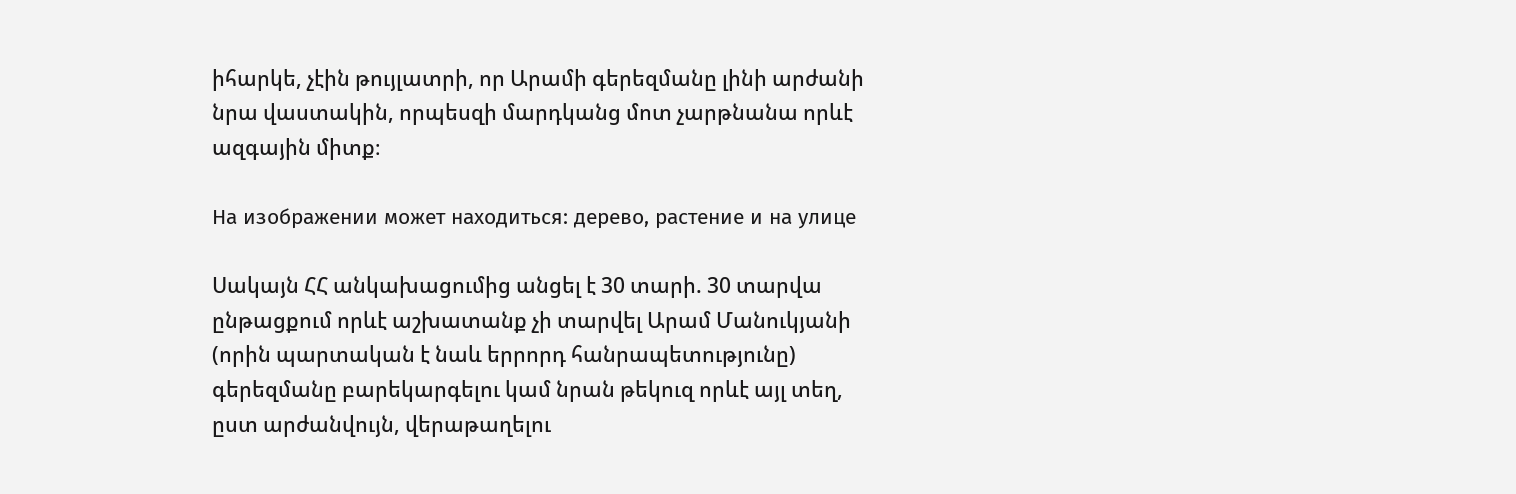իհարկե, չէին թույլատրի, որ Արամի գերեզմանը լինի արժանի նրա վաստակին, որպեսզի մարդկանց մոտ չարթնանա որևէ ազգային միտք։

На изображении может находиться: дерево, растение и на улице

Սակայն ՀՀ անկախացումից անցել է 30 տարի. 30 տարվա ընթացքում որևէ աշխատանք չի տարվել Արամ Մանուկյանի (որին պարտական է նաև երրորդ հանրապետությունը) գերեզմանը բարեկարգելու կամ նրան թեկուզ որևէ այլ տեղ, ըստ արժանվույն, վերաթաղելու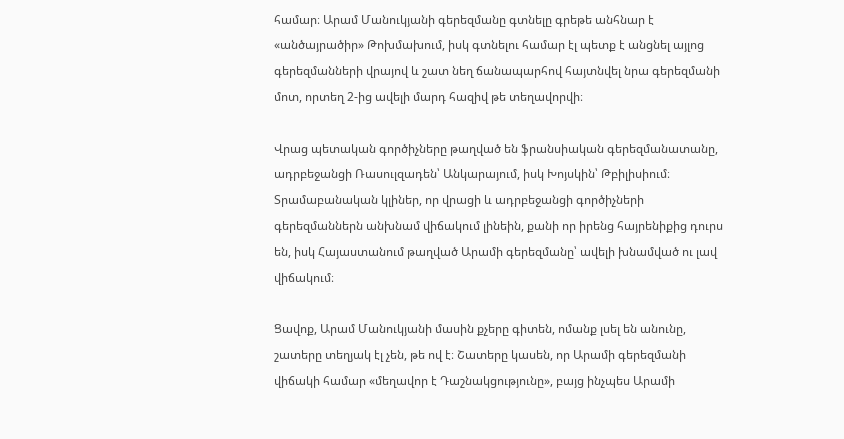համար։ Արամ Մանուկյանի գերեզմանը գտնելը գրեթե անհնար է «անծայրածիր» Թոխմախում, իսկ գտնելու համար էլ պետք է անցնել այլոց գերեզմանների վրայով և շատ նեղ ճանապարհով հայտնվել նրա գերեզմանի մոտ, որտեղ 2-ից ավելի մարդ հազիվ թե տեղավորվի։

Վրաց պետական գործիչները թաղված են ֆրանսիական գերեզմանատանը, ադրբեջանցի Ռասուլզադեն՝ Անկարայում, իսկ Խոյսկին՝ Թբիլիսիում։ Տրամաբանական կլիներ, որ վրացի և ադրբեջանցի գործիչների գերեզմաններն անխնամ վիճակում լինեին, քանի որ իրենց հայրենիքից դուրս են, իսկ Հայաստանում թաղված Արամի գերեզմանը՝ ավելի խնամված ու լավ վիճակում։

Ցավոք, Արամ Մանուկյանի մասին քչերը գիտեն, ոմանք լսել են անունը, շատերը տեղյակ էլ չեն, թե ով է։ Շատերը կասեն, որ Արամի գերեզմանի վիճակի համար «մեղավոր է Դաշնակցությունը», բայց ինչպես Արամի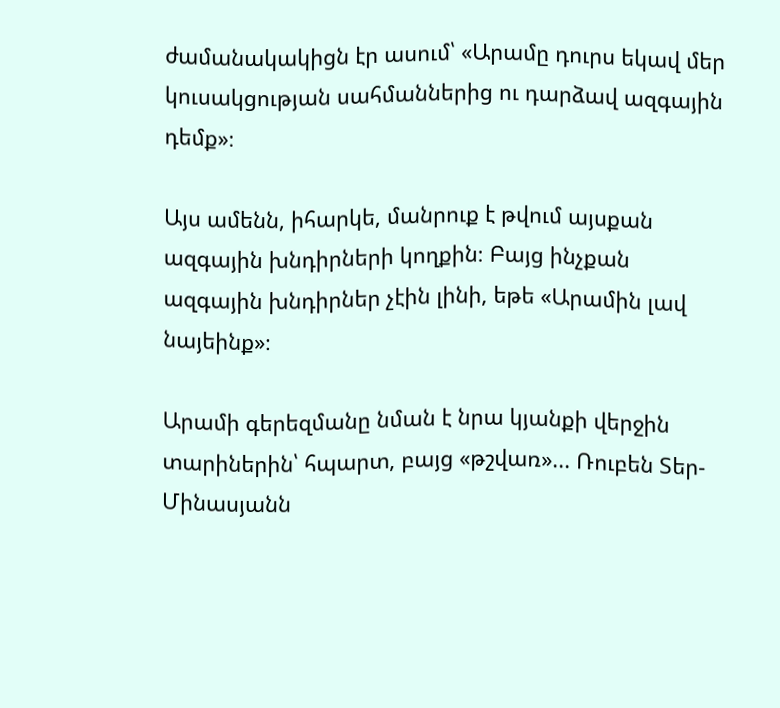ժամանակակիցն էր ասում՝ «Արամը դուրս եկավ մեր կուսակցության սահմաններից ու դարձավ ազգային դեմք»։

Այս ամենն, իհարկե, մանրուք է թվում այսքան ազգային խնդիրների կողքին։ Բայց ինչքան ազգային խնդիրներ չէին լինի, եթե «Արամին լավ նայեինք»։

Արամի գերեզմանը նման է նրա կյանքի վերջին տարիներին՝ հպարտ, բայց «թշվառ»... Ռուբեն Տեր-Մինասյանն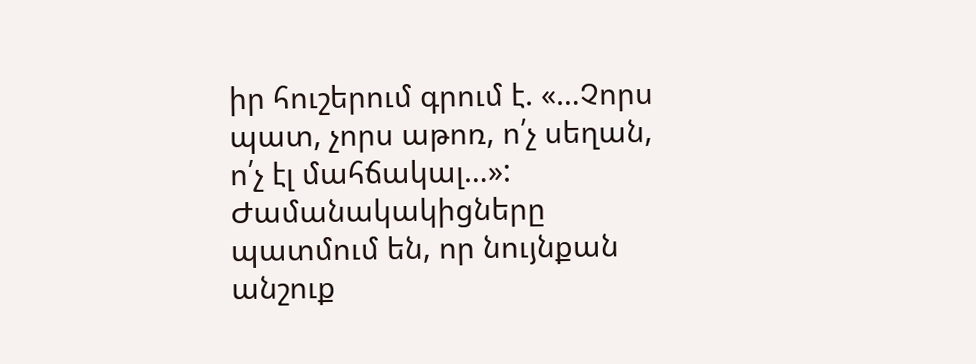իր հուշերում գրում է. «…Չորս պատ, չորս աթոռ, ո՛չ սեղան, ո՛չ էլ մահճակալ…»: Ժամանակակիցները պատմում են, որ նույնքան անշուք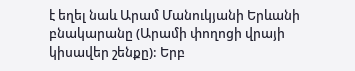է եղել նաև Արամ Մանուկյանի Երևանի բնակարանը (Արամի փողոցի վրայի կիսավեր շենքը): Երբ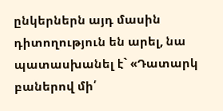ընկերներն այդ մասին դիտողություն են արել, նա պատասխանել է` «Դատարկ բաներով մի՛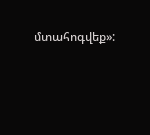մտահոգվեք»: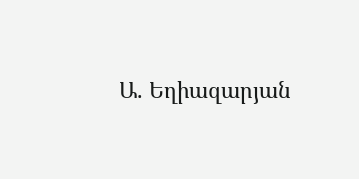Ա. Եղիազարյան